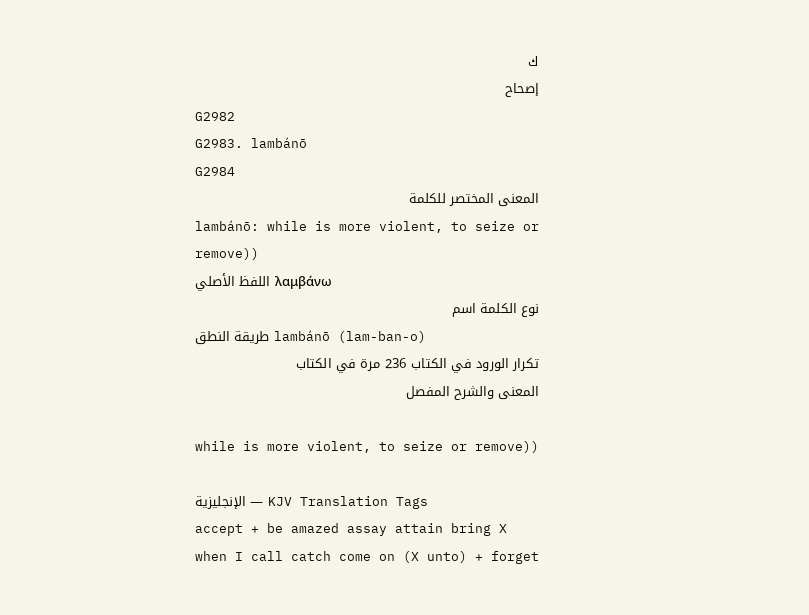ك
إصحاح
G2982
G2983. lambánō
G2984
المعنى المختصر للكلمة
lambánō: while is more violent, to seize or remove))
اللفظ الأصلي λαμβάνω
نوع الكلمة اسم
طريقة النطق lambánō (lam-ban-o)
تكرار الورود في الكتاب 236 مرة في الكتاب
المعنى والشرح المفصل

while is more violent, to seize or remove))

الإنجليزية — KJV Translation Tags
accept + be amazed assay attain bring X when I call catch come on (X unto) + forget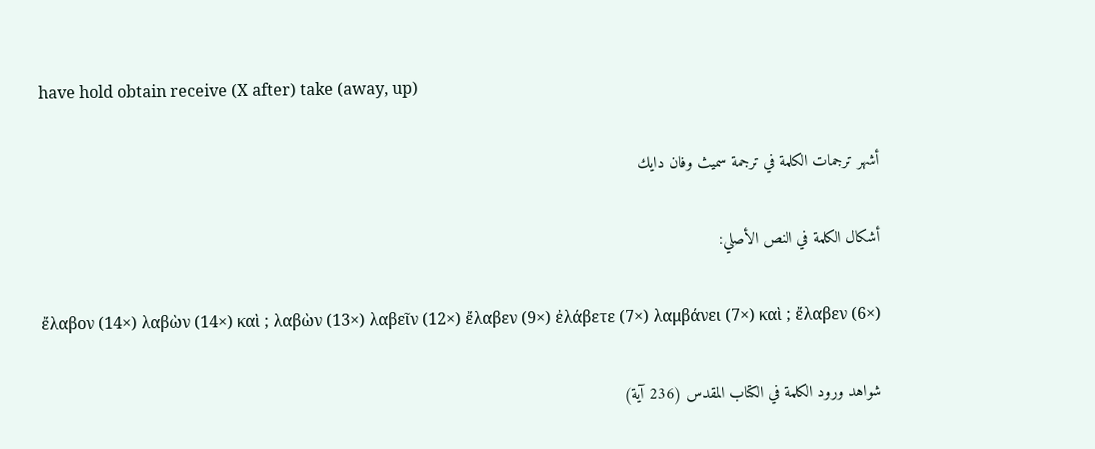have hold obtain receive (X after) take (away, up)

أشهر ترجمات الكلمة في ترجمة سميث وفان دايك

أشكال الكلمة في النص الأصلي:

ἔλαβον (14×) λαβὼν (14×) καὶ ; λαβὼν (13×) λαβεῖν (12×) ἔλαβεν (9×) ἐλάβετε (7×) λαμβάνει (7×) καὶ ; ἔλαβεν (6×)

شواهد ورود الكلمة في الكتاب المقدس (236 آية)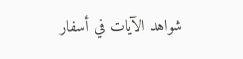شواهد الآيات في أسفار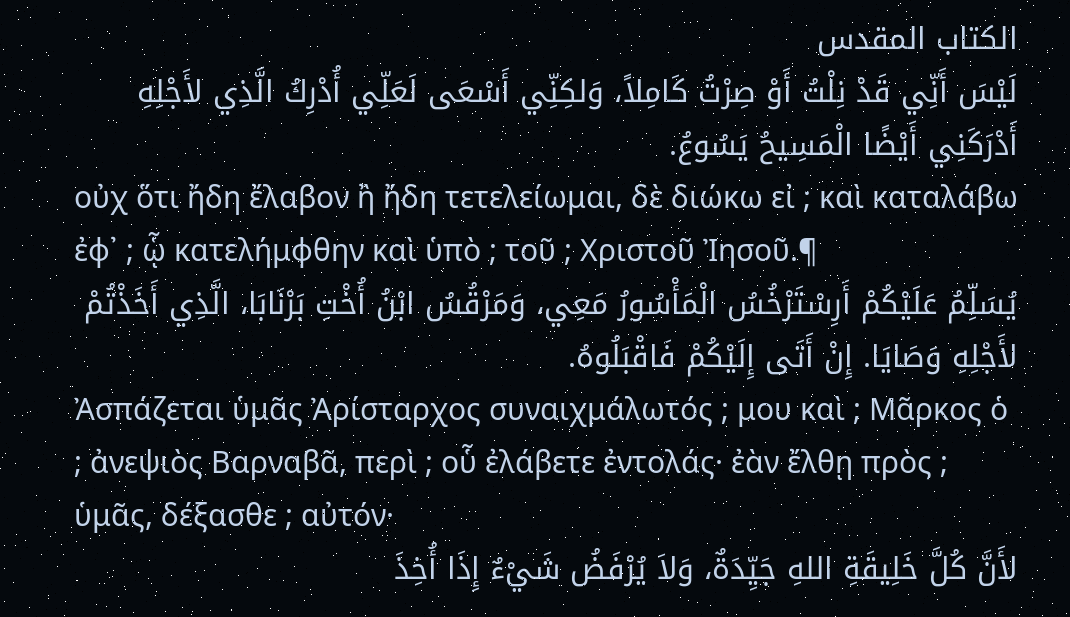الكتاب المقدس
لَيْسَ أَنِّي قَدْ نِلْتُ أَوْ صِرْتُ كَامِلاً، وَلكِنِّي أَسْعَى لَعَلِّي أُدْرِكُ الَّذِي لأَجْلِهِ أَدْرَكَنِي أَيْضًا الْمَسِيحُ يَسُوعُ.
οὐχ ὅτι ἤδη ἔλαβον ἢ ἤδη τετελείωμαι, δὲ διώκω εἰ ; καὶ καταλάβω ἐφ᾽ ; ᾧ κατελήμφθην καὶ ὑπὸ ; τοῦ ; Χριστοῦ Ἰησοῦ.¶
يُسَلِّمُ عَلَيْكُمْ أَرِسْتَرْخُسُ الْمَأْسُورُ مَعِي، وَمَرْقُسُ ابْنُ أُخْتِ بَرْنَابَا، الَّذِي أَخَذْتُمْ لأَجْلِهِ وَصَايَا. إِنْ أَتَى إِلَيْكُمْ فَاقْبَلُوهُ.
Ἀσπάζεται ὑμᾶς Ἀρίσταρχος συναιχμάλωτός ; μου καὶ ; Μᾶρκος ὁ ; ἀνεψιὸς Βαρναβᾶ, περὶ ; οὗ ἐλάβετε ἐντολάς· ἐὰν ἔλθῃ πρὸς ; ὑμᾶς, δέξασθε ; αὐτόν·
لأَنَّ كُلَّ خَلِيقَةِ اللهِ جَيِّدَةٌ، وَلاَ يُرْفَضُ شَيْءٌ إِذَا أُخِذَ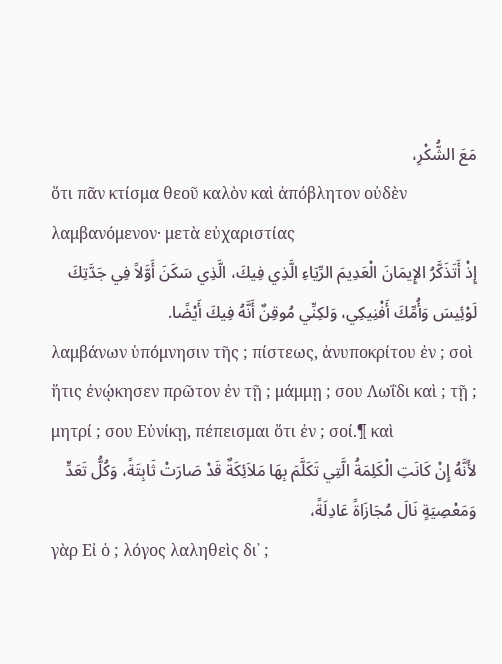مَعَ الشُّكْرِ،
ὅτι πᾶν κτίσμα θεοῦ καλὸν καὶ ἀπόβλητον οὐδὲν λαμβανόμενον· μετὰ εὐχαριστίας
إِذْ أَتَذَكَّرُ الإِيمَانَ الْعَدِيمَ الرِّيَاءِ الَّذِي فِيكَ، الَّذِي سَكَنَ أَوَّلاً فِي جَدَّتِكَ لَوْئِيسَ وَأُمِّكَ أَفْنِيكِي، وَلكِنِّي مُوقِنٌ أَنَّهُ فِيكَ أَيْضًا.
λαμβάνων ὑπόμνησιν τῆς ; πίστεως, ἀνυποκρίτου ἐν ; σοὶ ἥτις ἐνῴκησεν πρῶτον ἐν τῇ ; μάμμῃ ; σου Λωΐδι καὶ ; τῇ ; μητρί ; σου Εὐνίκῃ, πέπεισμαι ὅτι ἐν ; σοί.¶ καὶ
لأَنَّهُ إِنْ كَانَتِ الْكَلِمَةُ الَّتِي تَكَلَّمَ بِهَا مَلاَئِكَةٌ قَدْ صَارَتْ ثَابِتَةً، وَكُلُّ تَعَدٍّ وَمَعْصِيَةٍ نَالَ مُجَازَاةً عَادِلَةً،
γὰρ Εἰ ὁ ; λόγος λαληθεὶς δι᾽ ;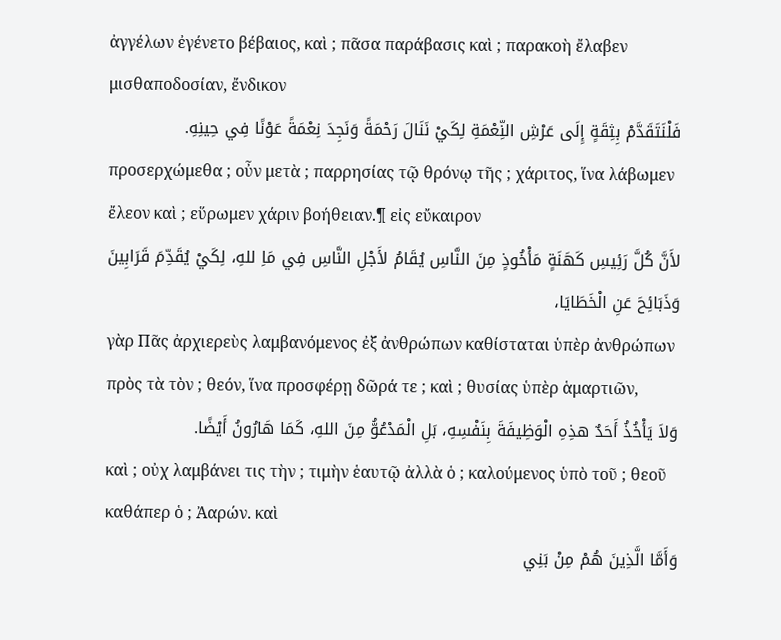ἀγγέλων ἐγένετο βέβαιος, καὶ ; πᾶσα παράβασις καὶ ; παρακοὴ ἔλαβεν μισθαποδοσίαν, ἔνδικον
فَلْنَتَقَدَّمْ بِثِقَةٍ إِلَى عَرْشِ النِّعْمَةِ لِكَيْ نَنَالَ رَحْمَةً وَنَجِدَ نِعْمَةً عَوْنًا فِي حِينِهِ.
προσερχώμεθα ; οὖν μετὰ ; παρρησίας τῷ θρόνῳ τῆς ; χάριτος, ἵνα λάβωμεν ἔλεον καὶ ; εὕρωμεν χάριν βοήθειαν.¶ εἰς εὔκαιρον
لأَنَّ كُلَّ رَئِيسِ كَهَنَةٍ مَأْخُوذٍ مِنَ النَّاسِ يُقَامُ لأَجْلِ النَّاسِ فِي مَاِ للهِ، لِكَيْ يُقَدِّمَ قَرَابِينَ وَذَبَائِحَ عَنِ الْخَطَايَا،
γὰρ Πᾶς ἀρχιερεὺς λαμβανόμενος ἐξ ἀνθρώπων καθίσταται ὑπὲρ ἀνθρώπων πρὸς τὰ τὸν ; θεόν, ἵνα προσφέρῃ δῶρά τε ; καὶ ; θυσίας ὑπὲρ ἁμαρτιῶν,
وَلاَ يَأْخُذُ أَحَدٌ هذِهِ الْوَظِيفَةَ بِنَفْسِهِ، بَلِ الْمَدْعُوُّ مِنَ اللهِ، كَمَا هَارُونُ أَيْضًا.
καὶ ; οὐχ λαμβάνει τις τὴν ; τιμὴν ἑαυτῷ ἀλλὰ ὁ ; καλούμενος ὑπὸ τοῦ ; θεοῦ καθάπερ ὁ ; Ἀαρών. καὶ
وَأَمَّا الَّذِينَ هُمْ مِنْ بَنِي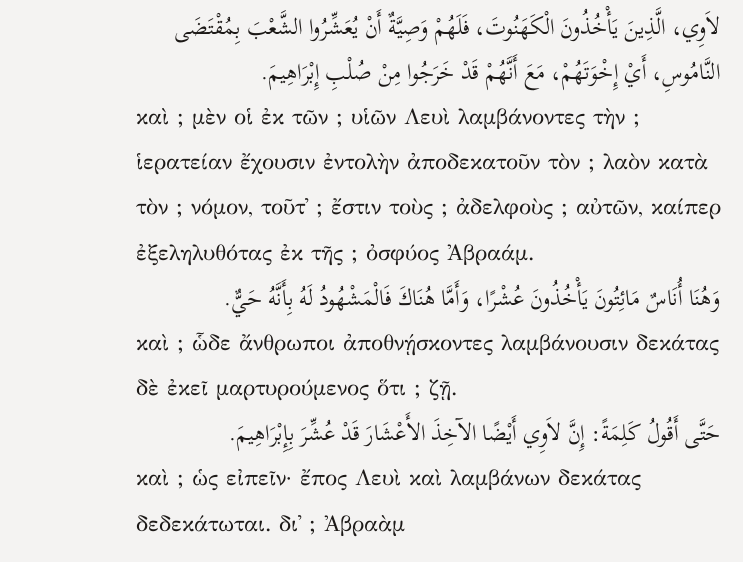لاَوِي، الَّذِينَ يَأْخُذُونَ الْكَهَنُوتَ، فَلَهُمْ وَصِيَّةٌ أَنْ يُعَشِّرُوا الشَّعْبَ بِمُقْتَضَى النَّامُوسِ، أَيْ إِخْوَتَهُمْ، مَعَ أَنَّهُمْ قَدْ خَرَجُوا مِنْ صُلْبِ إِبْرَاهِيمَ.
καὶ ; μὲν οἱ ἐκ τῶν ; υἱῶν Λευὶ λαμβάνοντες τὴν ; ἱερατείαν ἔχουσιν ἐντολὴν ἀποδεκατοῦν τὸν ; λαὸν κατὰ τὸν ; νόμον, τοῦτ᾽ ; ἔστιν τοὺς ; ἀδελφοὺς ; αὐτῶν, καίπερ ἐξεληλυθότας ἐκ τῆς ; ὀσφύος Ἀβραάμ.
وَهُنَا أُنَاسٌ مَائِتُونَ يَأْخُذُونَ عُشْرًا، وَأَمَّا هُنَاكَ فَالْمَشْهُودُ لَهُ بِأَنَّهُ حَيٌّ.
καὶ ; ὧδε ἄνθρωποι ἀποθνῄσκοντες λαμβάνουσιν δεκάτας δὲ ἐκεῖ μαρτυρούμενος ὅτι ; ζῇ.
حَتَّى أَقُولُ كَلِمَةً: إِنَّ لاَوِي أَيْضًا الآخِذَ الأَعْشَارَ قَدْ عُشِّرَ بِإِبْرَاهِيمَ.
καὶ ; ὡς εἰπεῖν· ἔπος Λευὶ καὶ λαμβάνων δεκάτας δεδεκάτωται. δι᾽ ; Ἀβραὰμ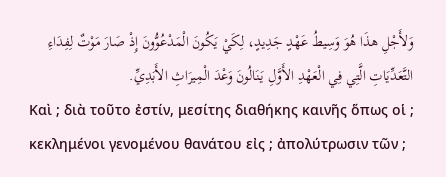وَلأَجْلِ هذَا هُوَ وَسِيطُ عَهْدٍ جَدِيدٍ، لِكَيْ يَكُونَ الْمَدْعُوُّونَ إِذْ صَارَ مَوْتٌ لِفِدَاءِ التَّعَدِّيَاتِ الَّتِي فِي الْعَهْدِ الأَوَّلِ يَنَالُونَ وَعْدَ الْمِيرَاثِ الأَبَدِيِّ.
Καὶ ; διὰ τοῦτο ἐστίν, μεσίτης διαθήκης καινῆς ὅπως οἱ ; κεκλημένοι γενομένου θανάτου εἰς ; ἀπολύτρωσιν τῶν ;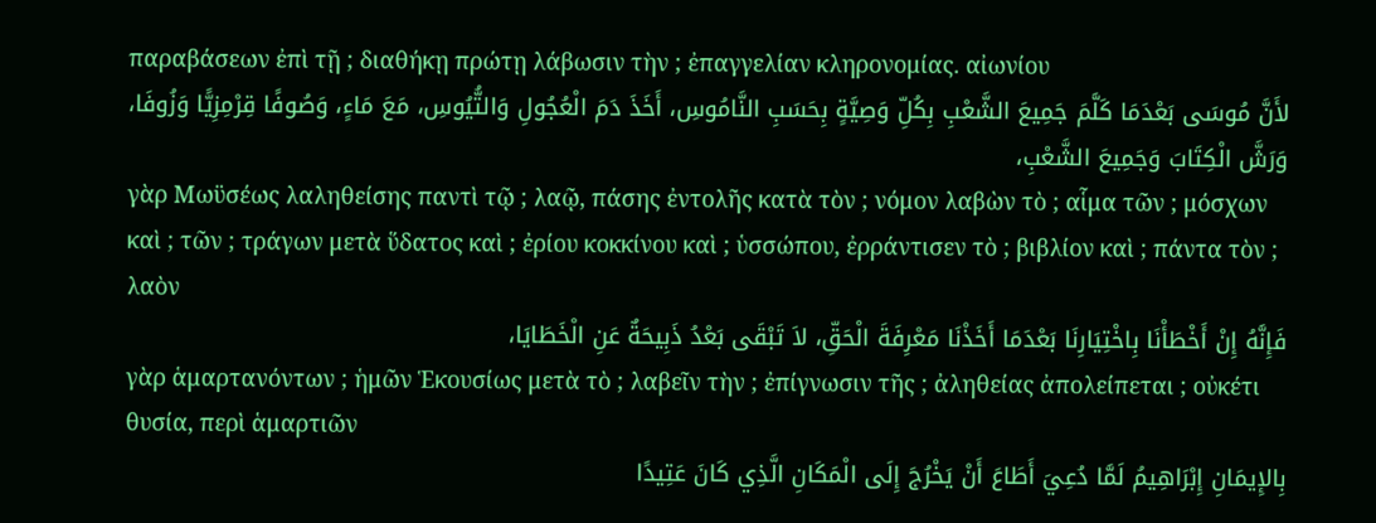παραβάσεων ἐπὶ τῇ ; διαθήκῃ πρώτῃ λάβωσιν τὴν ; ἐπαγγελίαν κληρονομίας. αἰωνίου
لأَنَّ مُوسَى بَعْدَمَا كَلَّمَ جَمِيعَ الشَّعْبِ بِكُلِّ وَصِيَّةٍ بِحَسَبِ النَّامُوسِ، أَخَذَ دَمَ الْعُجُولِ وَالتُّيُوسِ، مَعَ مَاءٍ، وَصُوفًا قِرْمِزِيًّا وَزُوفَا، وَرَشَّ الْكِتَابَ وَجَمِيعَ الشَّعْبِ،
γὰρ Μωϋσέως λαληθείσης παντὶ τῷ ; λαῷ, πάσης ἐντολῆς κατὰ τὸν ; νόμον λαβὼν τὸ ; αἷμα τῶν ; μόσχων καὶ ; τῶν ; τράγων μετὰ ὕδατος καὶ ; ἐρίου κοκκίνου καὶ ; ὑσσώπου, ἐρράντισεν τὸ ; βιβλίον καὶ ; πάντα τὸν ; λαὸν
فَإِنَّهُ إِنْ أَخْطَأْنَا بِاخْتِيَارِنَا بَعْدَمَا أَخَذْنَا مَعْرِفَةَ الْحَقِّ، لاَ تَبْقَى بَعْدُ ذَبِيحَةٌ عَنِ الْخَطَايَا،
γὰρ ἁμαρτανόντων ; ἡμῶν Ἑκουσίως μετὰ τὸ ; λαβεῖν τὴν ; ἐπίγνωσιν τῆς ; ἀληθείας ἀπολείπεται ; οὐκέτι θυσία, περὶ ἁμαρτιῶν
بِالإِيمَانِ إِبْرَاهِيمُ لَمَّا دُعِيَ أَطَاعَ أَنْ يَخْرُجَ إِلَى الْمَكَانِ الَّذِي كَانَ عَتِيدًا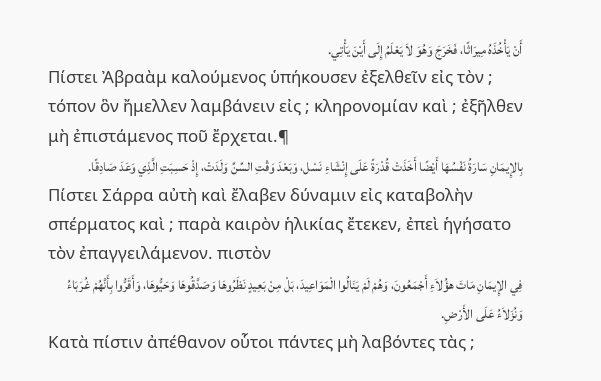أَنْ يَأْخُذَهُ مِيرَاثًا، فَخَرَجَ وَهُوَ لاَ يَعْلَمُ إِلَى أَيْنَ يَأْتِي.
Πίστει Ἀβραὰμ καλούμενος ὑπήκουσεν ἐξελθεῖν εἰς τὸν ; τόπον ὃν ἤμελλεν λαμβάνειν εἰς ; κληρονομίαν καὶ ; ἐξῆλθεν μὴ ἐπιστάμενος ποῦ ἔρχεται.¶
بِالإِيمَانِ سَارَةُ نَفْسُهَا أَيْضًا أَخَذَتْ قُدْرَةً عَلَى إِنْشَاءِ نَسْل، وَبَعْدَ وَقْتِ السِّنِّ وَلَدَتْ، إِذْ حَسِبَتِ الَّذِي وَعَدَ صَادِقًا.
Πίστει Σάρρα αὐτὴ καὶ ἔλαβεν δύναμιν εἰς καταβολὴν σπέρματος καὶ ; παρὰ καιρὸν ἡλικίας ἔτεκεν, ἐπεὶ ἡγήσατο τὸν ἐπαγγειλάμενον. πιστὸν
فِي الإِيمَانِ مَاتَ هؤُلاَءِ أَجْمَعُونَ، وَهُمْ لَمْ يَنَالُوا الْمَوَاعِيدَ، بَلْ مِنْ بَعِيدٍ نَظَرُوهَا وَصَدَّقُوهَا وَحَيُّوهَا، وَأَقَرُّوا بِأَنَّهُمْ غُرَبَاءُ وَنُزَلاَءُ عَلَى الأَرْضِ.
Κατὰ πίστιν ἀπέθανον οὗτοι πάντες μὴ λαβόντες τὰς ;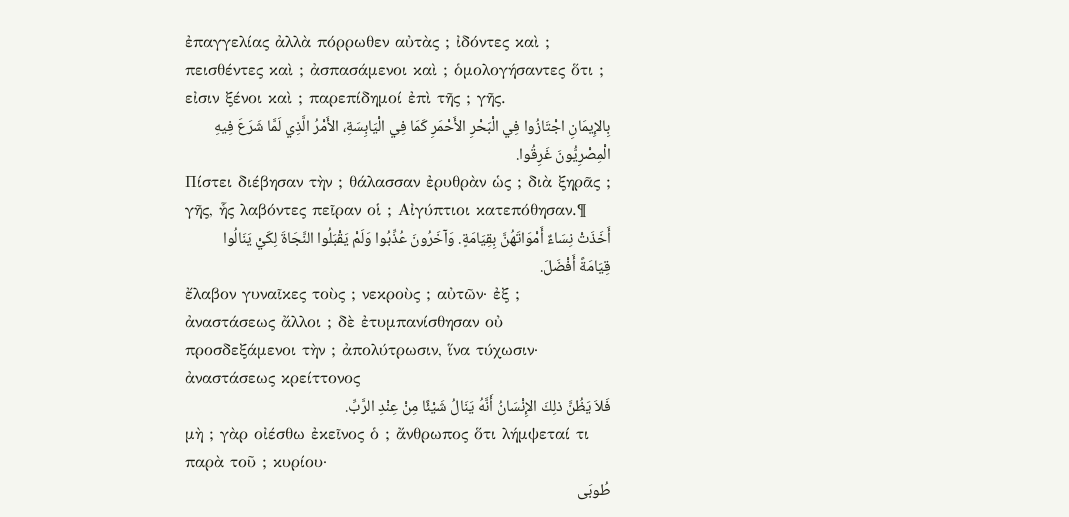ἐπαγγελίας ἀλλὰ πόρρωθεν αὐτὰς ; ἰδόντες καὶ ; πεισθέντες καὶ ; ἀσπασάμενοι καὶ ; ὁμολογήσαντες ὅτι ; εἰσιν ξένοι καὶ ; παρεπίδημοί ἐπὶ τῆς ; γῆς.
بِالإِيمَانِ اجْتَازُوا فِي الْبَحْرِ الأَحْمَرِ كَمَا فِي الْيَابِسَةِ، الأَمْرُ الَّذِي لَمَّا شَرَعَ فِيهِ الْمِصْرِيُّونَ غَرِقُوا.
Πίστει διέβησαν τὴν ; θάλασσαν ἐρυθρὰν ὡς ; διὰ ξηρᾶς ; γῆς, ἧς λαβόντες πεῖραν οἱ ; Αἰγύπτιοι κατεπόθησαν.¶
أَخَذَتْ نِسَاءٌ أَمْوَاتَهُنَّ بِقِيَامَةٍ. وَآخَرُونَ عُذِّبُوا وَلَمْ يَقْبَلُوا النَّجَاةَ لِكَيْ يَنَالُوا قِيَامَةً أَفْضَلَ.
ἔλαβον γυναῖκες τοὺς ; νεκροὺς ; αὐτῶν· ἐξ ; ἀναστάσεως ἄλλοι ; δὲ ἐτυμπανίσθησαν οὐ προσδεξάμενοι τὴν ; ἀπολύτρωσιν, ἵνα τύχωσιν· ἀναστάσεως κρείττονος
فَلاَ يَظُنَّ ذلِكَ الإِنْسَانُ أَنَّهُ يَنَالُ شَيْئًا مِنْ عِنْدِ الرَّبِّ.
μὴ ; γὰρ οἰέσθω ἐκεῖνος ὁ ; ἄνθρωπος ὅτι λήμψεταί τι παρὰ τοῦ ; κυρίου·
طُوبَى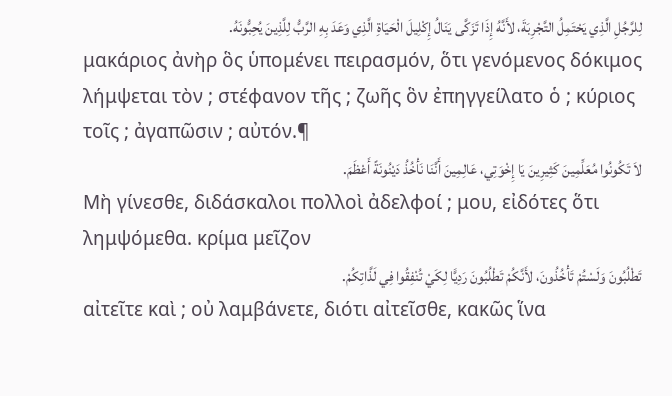لِلرَّجُلِ الَّذِي يَحْتَمِلُ التَّجْرِبَةَ، لأَنَّهُ إِذَا تَزَكَّى يَنَالُ إِكْلِيلَ الْحَيَاةِ الَّذِي وَعَدَ بِهِ الرَّبُّ لِلَّذِينَ يُحِبُّونَهُ.
μακάριος ἀνὴρ ὃς ὑπομένει πειρασμόν, ὅτι γενόμενος δόκιμος λήμψεται τὸν ; στέφανον τῆς ; ζωῆς ὃν ἐπηγγείλατο ὁ ; κύριος τοῖς ; ἀγαπῶσιν ; αὐτόν.¶
لاَ تَكُونُوا مُعَلِّمِينَ كَثِيرِينَ يَا إِخْوَتِي، عَالِمِينَ أَنَّنَا نَأْخُذُ دَيْنُونَةً أَعْظَمَ.
Μὴ γίνεσθε, διδάσκαλοι πολλοὶ ἀδελφοί ; μου, εἰδότες ὅτι λημψόμεθα. κρίμα μεῖζον
تَطْلُبُونَ وَلَسْتُمْ تَأْخُذُونَ، لأَنَّكُمْ تَطْلُبُونَ رَدِيًّا لِكَيْ تُنْفِقُوا فِي لَذَّاتِكُمْ.
αἰτεῖτε καὶ ; οὐ λαμβάνετε, διότι αἰτεῖσθε, κακῶς ἵνα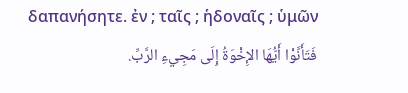δαπανήσητε. ἐν ; ταῖς ; ἡδοναῖς ; ὑμῶν
فَتَأَنَّوْا أَيُّهَا الإِخْوَةُ إِلَى مَجِيءِ الرَّبِّ.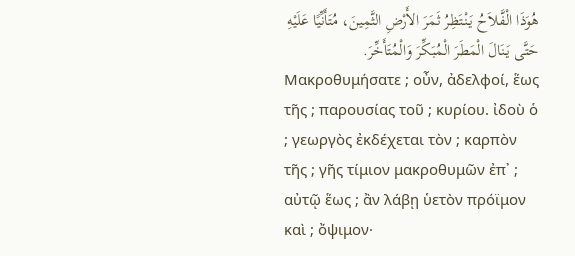هُوَذَا الْفَّلاَحُ يَنْتَظِرُ ثَمَرَ الأَرْضِ الثَّمِينَ، مُتَأَنِّيًا عَلَيْهِ حَتَّى يَنَالَ الْمَطَرَ الْمُبَكِّرَ وَالْمُتَأَخِّرَ.
Μακροθυμήσατε ; οὖν, ἀδελφοί, ἕως τῆς ; παρουσίας τοῦ ; κυρίου. ἰδοὺ ὁ ; γεωργὸς ἐκδέχεται τὸν ; καρπὸν τῆς ; γῆς τίμιον μακροθυμῶν ἐπ᾽ ; αὐτῷ ἕως ; ἂν λάβῃ ὑετὸν πρόϊμον καὶ ; ὄψιμον·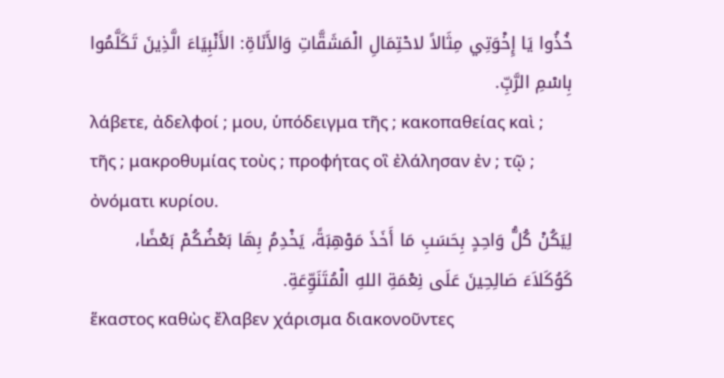خُذُوا يَا إِخْوَتِي مِثَالاً لاحْتِمَالِ الْمَشَقَّاتِ وَالأَنَاةِ: الأَنْبِيَاءَ الَّذِينَ تَكَلَّمُوا بِاسْمِ الرَّبِّ.
λάβετε, ἀδελφοί ; μου, ὑπόδειγμα τῆς ; κακοπαθείας καὶ ; τῆς ; μακροθυμίας τοὺς ; προφήτας οἳ ἐλάλησαν ἐν ; τῷ ; ὀνόματι κυρίου.
لِيَكُنْ كُلُّ وَاحِدٍ بِحَسَبِ مَا أَخَذَ مَوْهِبَةً، يَخْدِمُ بِهَا بَعْضُكُمْ بَعْضًا، كَوُكَلاَءَ صَالِحِينَ عَلَى نِعْمَةِ اللهِ الْمُتَنَوِّعَةِ.
ἕκαστος καθὼς ἔλαβεν χάρισμα διακονοῦντες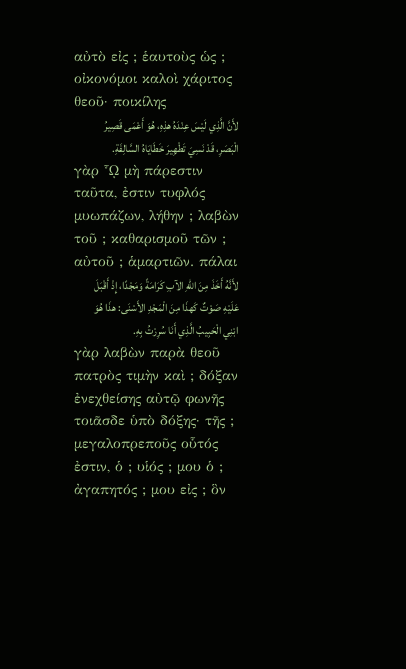αὐτὸ εἰς ; ἑαυτοὺς ὡς ; οἰκονόμοι καλοὶ χάριτος θεοῦ· ποικίλης
لأَنَّ الَّذِي لَيْسَ عِنْدَهُ هذِهِ، هُوَ أَعْمَى قَصِيرُ الْبَصَرِ، قَدْ نَسِيَ تَطْهِيرَ خَطَايَاهُ السَّالِفَةِ.
γὰρ ᾯ μὴ πάρεστιν ταῦτα, ἐστιν τυφλός μυωπάζων, λήθην ; λαβὼν τοῦ ; καθαρισμοῦ τῶν ; αὐτοῦ ; ἁμαρτιῶν. πάλαι
لأَنَّهُ أَخَذَ مِنَ اللهِ الآبِ كَرَامَةً وَمَجْدًا، إِذْ أَقْبَلَ عَلَيْهِ صَوْتٌ كَهذَا مِنَ الْمَجْدِ الأَسْنَى: هذَا هُوَ ابْنِي الْحَبِيبُ الَّذِي أَنَا سُرِرْتُ بِهِ.
γὰρ λαβὼν παρὰ θεοῦ πατρὸς τιμὴν καὶ ; δόξαν ἐνεχθείσης αὐτῷ φωνῆς τοιᾶσδε ὑπὸ δόξης· τῆς ; μεγαλοπρεποῦς οὗτός ἐστιν, ὁ ; υἱός ; μου ὁ ; ἀγαπητός ; μου εἰς ; ὃν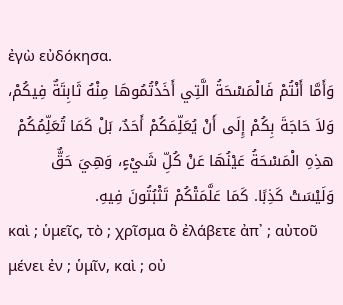ἐγὼ εὐδόκησα.
وَأَمَّا أَنْتُمْ فَالْمَسْحَةُ الَّتِي أَخَذْتُمُوهَا مِنْهُ ثَابِتَةٌ فِيكُمْ، وَلاَ حَاجَةَ بِكُمْ إِلَى أَنْ يُعَلِّمَكُمْ أَحَدٌ، بَلْ كَمَا تُعَلِّمُكُمْ هذِهِ الْمَسْحَةُ عَيْنُهَا عَنْ كُلِّ شَيْءٍ، وَهِيَ حَقٌّ وَلَيْسَتْ كَذِبًا. كَمَا عَلَّمَتْكُمْ تَثْبُتُونَ فِيهِ.
καὶ ; ὑμεῖς, τὸ ; χρῖσμα ὃ ἐλάβετε ἀπ᾽ ; αὐτοῦ μένει ἐν ; ὑμῖν, καὶ ; οὐ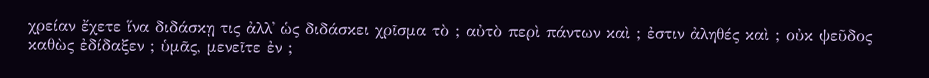χρείαν ἔχετε ἵνα διδάσκῃ τις ἀλλ᾽ ὡς διδάσκει χρῖσμα τὸ ; αὐτὸ περὶ πάντων καὶ ; ἐστιν ἀληθές καὶ ; οὐκ ψεῦδος καθὼς ἐδίδαξεν ; ὑμᾶς, μενεῖτε ἐν ;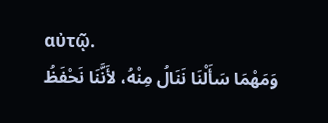αὐτῷ.
وَمَهْمَا سَأَلْنَا نَنَالُ مِنْهُ، لأَنَّنَا نَحْفَظُ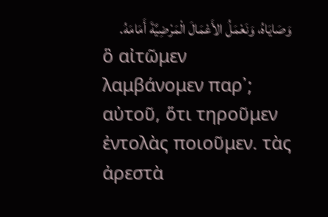وَصَايَاهُ، وَنَعْمَلُ الأَعْمَالَ الْمَرْضِيَّةَ أَمَامَهُ.
ὃ αἰτῶμεν λαμβάνομεν παρ᾽; αὐτοῦ, ὅτι τηροῦμεν ἐντολὰς ποιοῦμεν. τὰς ἀρεστὰ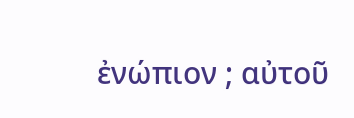ἐνώπιον ; αὐτοῦ